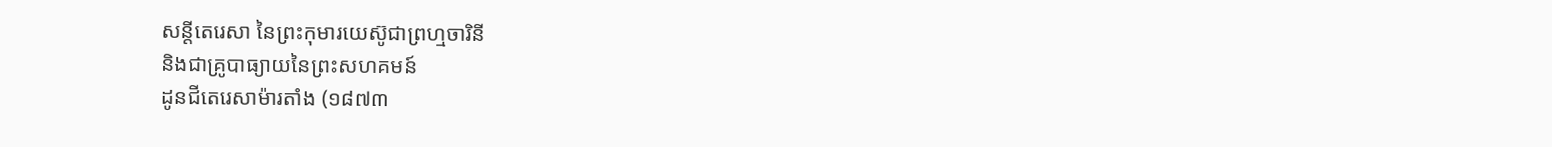សន្តីតេរេសា នៃព្រះកុមារយេស៊ូជាព្រហ្មចារិនី
និងជាគ្រូបាធ្យាយនៃព្រះសហគមន៍
ដូនជីតេរេសាម៉ារតាំង (១៨៧៣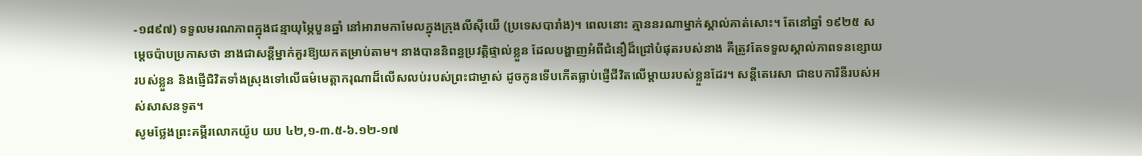-១៨៩៧) ទទួលមរណភាពក្នុងជន្មាយុម្ភៃបួនឆ្នាំ នៅអារាមកាមែលក្នុងក្រុងលីស៊ីយើ (ប្រទេសបារាំង)។ ពេលនោះ គ្មាននរណាម្នាក់ស្គាល់គាត់សោះ។ តែនៅឆ្នាំ ១៩២៥ សម្តេចប៉ាបប្រកាសថា នាងជាសន្តីម្នាក់គួរឱ្យយកតម្រាប់តាម។ នាងបាននិពន្ធប្រវត្តិផ្ទាល់ខ្លួន ដែលបង្ហាញអំពីជំនឿដ៏ជ្រៅបំផុតរបស់នាង គឺត្រូវតែទទួលស្គាល់ភាពទនខ្សោយរបស់ខ្លួន និងផ្ញើជិវិតទាំងស្រុងទៅលើធម៌មេត្តាករុណាដ៏លើសលប់របស់ព្រះជាម្ចាស់ ដូចកូនទើបកើតធ្លាប់ផ្ញើជីវិតលើម្តាយរបស់ខ្លួនដែរ។ សន្តីតេរេសា ជាឧបការិនីរបស់អស់សាសនទូត។
សូមថ្លែងព្រះគម្ពីរលោកយ៉ូប យប ៤២,១-៣.៥-៦.១២-១៧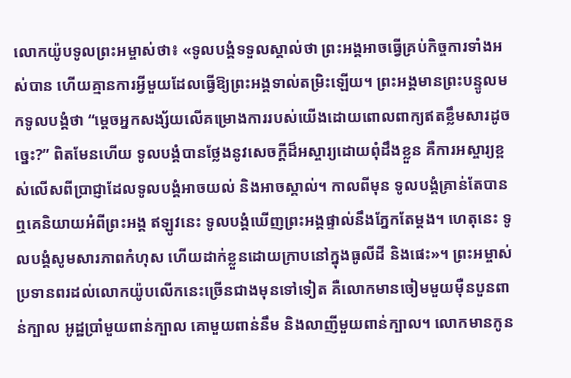លោកយ៉ូបទូលព្រះអម្ចាស់ថា៖ «ទូលបង្គំទទួលស្គាល់ថា ព្រះអង្គអាចធ្វើគ្រប់កិច្ចការទាំងអស់បាន ហើយគ្មានការអ្វីមួយដែលធ្វើឱ្យព្រះអង្គទាល់តម្រិះឡើយ។ ព្រះអង្គមានព្រះបន្ទូលមកទូលបង្គំថា “ម្ដេចអ្នកសង្ស័យលើគម្រោងការរបស់យើងដោយពោលពាក្យឥតខ្លឹមសារដូចច្នេះ?” ពិតមែនហើយ ទូលបង្គំបានថ្លែងនូវសេចក្ដីដ៏អស្ចារ្យដោយពុំដឹងខ្លួន គឺការអស្ចារ្យខ្ពស់លើសពីប្រាជ្ញាដែលទូលបង្គំអាចយល់ និងអាចស្គាល់។ កាលពីមុន ទូលបង្គំគ្រាន់តែបានឮគេនិយាយអំពីព្រះអង្គ ឥឡូវនេះ ទូលបង្គំឃើញព្រះអង្គផ្ទាល់នឹងភ្នែកតែម្ដង។ ហេតុនេះ ទូលបង្គំសូមសារភាពកំហុស ហើយដាក់ខ្លួនដោយក្រាបនៅក្នុងធូលីដី និងផេះ»។ ព្រះអម្ចាស់ប្រទានពរដល់លោកយ៉ូបលើកនេះច្រើនជាងមុនទៅទៀត គឺលោកមានចៀមមួយម៉ឺនបួនពាន់ក្បាល អូដ្ឋប្រាំមួយពាន់ក្បាល គោមួយពាន់នឹម និងលាញីមួយពាន់ក្បាល។ លោកមានកូន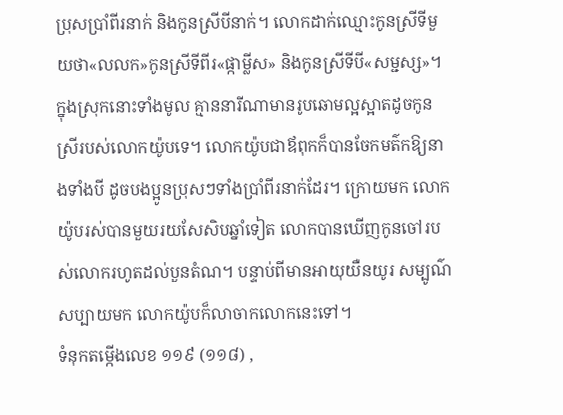ប្រុសប្រាំពីរនាក់ និងកូនស្រីបីនាក់។ លោកដាក់ឈ្មោះកូនស្រីទីមួយថា«លលក»កូនស្រីទីពីរ«ផ្កាម្លីស» និងកូនស្រីទីបី«សម្ជស្ស»។ ក្នុងស្រុកនោះទាំងមូល គ្មាននារីណាមានរូបឆោមល្អស្អាតដូចកូនស្រីរបស់លោកយ៉ូបទេ។ លោកយ៉ូបជាឪពុកក៏បានចែកមត៌កឱ្យនាងទាំងបី ដូចបងប្អូនប្រុសៗទាំងប្រាំពីរនាក់ដែរ។ ក្រោយមក លោកយ៉ូបរស់បានមួយរយសែសិបឆ្នាំទៀត លោកបានឃើញកូនចៅរបស់លោករហូតដល់បួនតំណ។ បន្ទាប់ពីមានអាយុយឺនយូរ សម្បូណ៌សប្បាយមក លោកយ៉ូបក៏លាចាកលោកនេះទៅ។
ទំនុកតម្កើងលេខ ១១៩ (១១៨) ,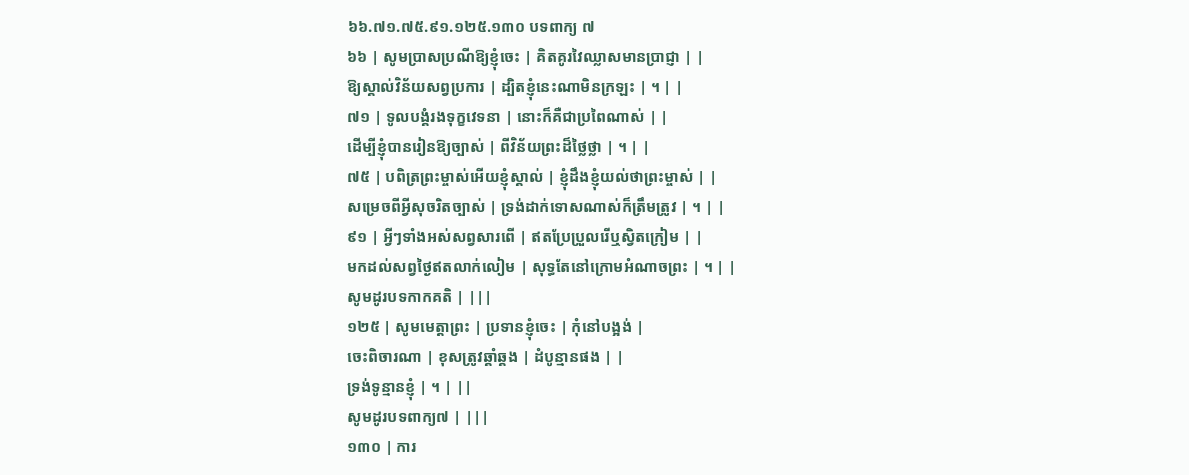៦៦.៧១.៧៥.៩១.១២៥.១៣០ បទពាក្យ ៧
៦៦ | សូមប្រាសប្រណីឱ្យខ្ញុំចេះ | គិតគូរវៃឈ្លាសមានប្រាជ្ញា | |
ឱ្យស្គាល់វិន័យសព្វប្រការ | ដ្បិតខ្ញុំនេះណាមិនក្រឡះ | ។ | |
៧១ | ទូលបង្គំរងទុក្ខវេទនា | នោះក៏គឺជាប្រពៃណាស់ | |
ដើម្បីខ្ញុំបានរៀនឱ្យច្បាស់ | ពីវិន័យព្រះដ៏ថ្លៃថ្លា | ។ | |
៧៥ | បពិត្រព្រះម្ចាស់អើយខ្ញុំស្គាល់ | ខ្ញុំដឹងខ្ញុំយល់ថាព្រះម្ចាស់ | |
សម្រេចពីអ្វីសុចរិតច្បាស់ | ទ្រង់ដាក់ទោសណាស់ក៏ត្រឹមត្រូវ | ។ | |
៩១ | អ្វីៗទាំងអស់សព្វសារពើ | ឥតប្រែប្រួលរើឬស្វិតក្រៀម | |
មកដល់សព្វថ្ងៃឥតលាក់លៀម | សុទ្ធតែនៅក្រោមអំណាចព្រះ | ។ | |
សូមដូរបទកាកគតិ | |||
១២៥ | សូមមេត្តាព្រះ | ប្រទានខ្ញុំចេះ | កុំនៅបង្អង់ |
ចេះពិចារណា | ខុសត្រូវឆ្គាំឆ្គង | ដំបូន្មានផង | |
ទ្រង់ទូន្មានខ្ញុំ | ។ | ||
សូមដូរបទពាក្យ៧ | |||
១៣០ | ការ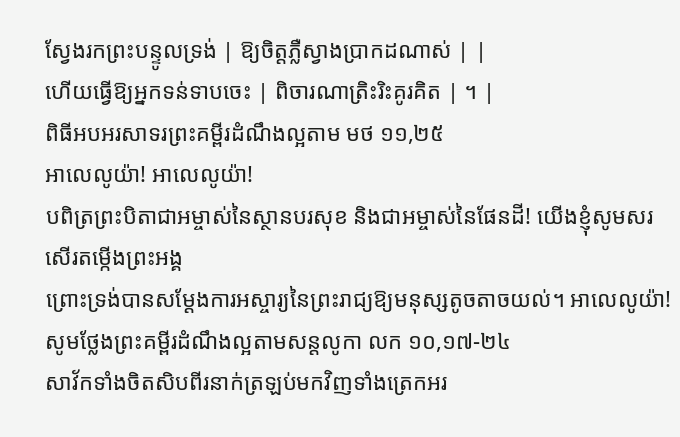ស្វែងរកព្រះបន្ទូលទ្រង់ | ឱ្យចិត្តភ្លឺស្វាងប្រាកដណាស់ | |
ហើយធ្វើឱ្យអ្នកទន់ទាបចេះ | ពិចារណាត្រិះរិះគូរគិត | ។ |
ពិធីអបអរសាទរព្រះគម្ពីរដំណឹងល្អតាម មថ ១១,២៥
អាលេលូយ៉ា! អាលេលូយ៉ា!
បពិត្រព្រះបិតាជាអម្ចាស់នៃស្ថានបរសុខ និងជាអម្ចាស់នៃផែនដី! យើងខ្ញុំសូមសរសើរតម្កើងព្រះអង្គ
ព្រោះទ្រង់បានសម្ដែងការអស្ចារ្យនៃព្រះរាជ្យឱ្យមនុស្សតូចតាចយល់។ អាលេលូយ៉ា!
សូមថ្លែងព្រះគម្ពីរដំណឹងល្អតាមសន្តលូកា លក ១០,១៧-២៤
សាវ័កទាំងចិតសិបពីរនាក់ត្រឡប់មកវិញទាំងត្រេកអរ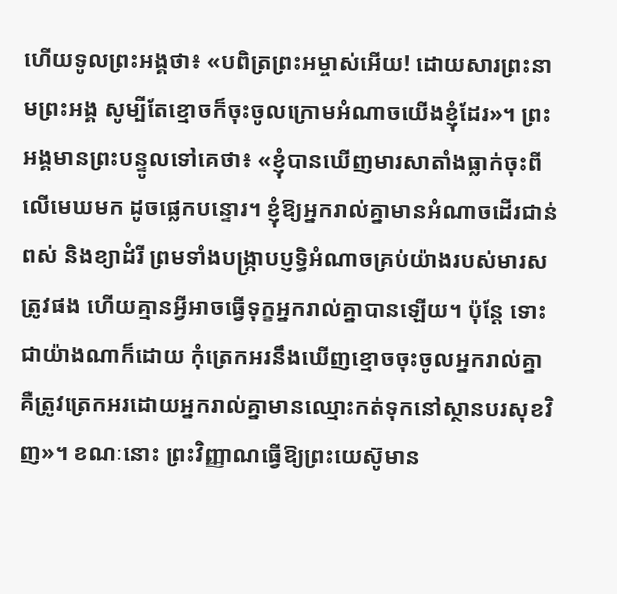ហើយទូលព្រះអង្គថា៖ «បពិត្រព្រះអម្ចាស់អើយ! ដោយសារព្រះនាមព្រះអង្គ សូម្បីតែខ្មោចក៏ចុះចូលក្រោមអំណាចយើងខ្ញុំដែរ»។ ព្រះអង្គមានព្រះបន្ទូលទៅគេថា៖ «ខ្ញុំបានឃើញមារសាតាំងធ្លាក់ចុះពីលើមេឃមក ដូចផ្លេកបន្ទោរ។ ខ្ញុំឱ្យអ្នករាល់គ្នាមានអំណាចដើរជាន់ពស់ និងខ្យាដំរី ព្រមទាំងបង្ក្រាបប្ញទិ្ធអំណាចគ្រប់យ៉ាងរបស់មារសត្រូវផង ហើយគ្មានអ្វីអាចធ្វើទុក្ខអ្នករាល់គ្នាបានឡើយ។ ប៉ុន្ដែ ទោះជាយ៉ាងណាក៏ដោយ កុំត្រេកអរនឹងឃើញខ្មោចចុះចូលអ្នករាល់គ្នា គឺត្រូវត្រេកអរដោយអ្នករាល់គ្នាមានឈ្មោះកត់ទុកនៅស្ថានបរសុខវិញ»។ ខណៈនោះ ព្រះវិញ្ញាណធ្វើឱ្យព្រះយេស៊ូមាន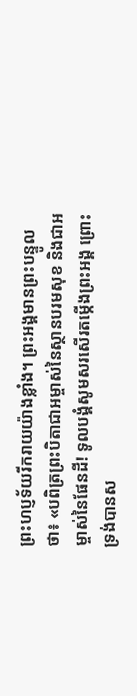ព្រះហប្ញទ័យរីករាយយ៉ាងខ្លាំង។ ព្រះអង្គមានព្រះបន្ទូលថា៖ «បពិត្រព្រះបិតាជាអម្ចាស់នៃស្ថានបរមសុខ និងជាអម្ចាស់នៃផែនដី! ទូលបង្គំសូមសរសើរតម្កើងព្រះអង្គ ព្រោះទ្រង់បានស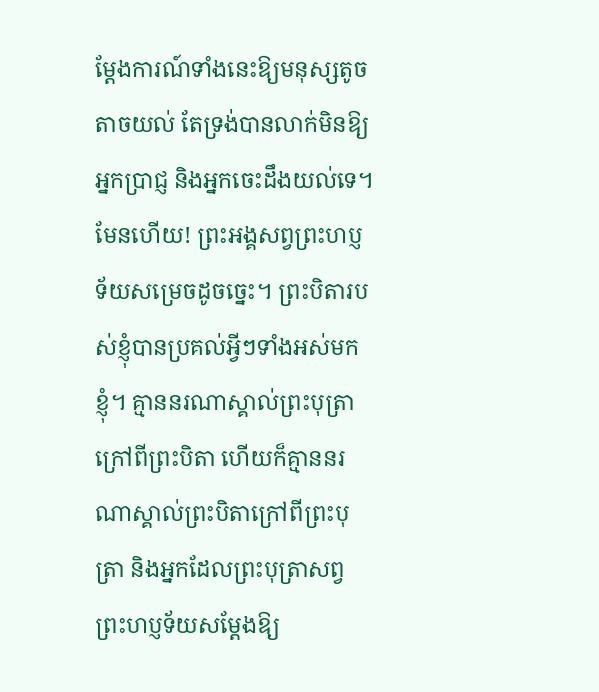ម្ដែងការណ៍ទាំងនេះឱ្យមនុស្សតូចតាចយល់ តែទ្រង់បានលាក់មិនឱ្យអ្នកប្រាជ្ញ និងអ្នកចេះដឹងយល់ទេ។ មែនហើយ! ព្រះអង្គសព្វព្រះហប្ញទ័យសម្រេចដូចច្នេះ។ ព្រះបិតារបស់ខ្ញុំបានប្រគល់អ្វីៗទាំងអស់មកខ្ញុំ។ គ្មាននរណាស្គាល់ព្រះបុត្រា ក្រៅពីព្រះបិតា ហើយក៏គ្មាននរណាស្គាល់ព្រះបិតាក្រៅពីព្រះបុត្រា និងអ្នកដែលព្រះបុត្រាសព្វព្រះហប្ញទ័យសម្ដែងឱ្យ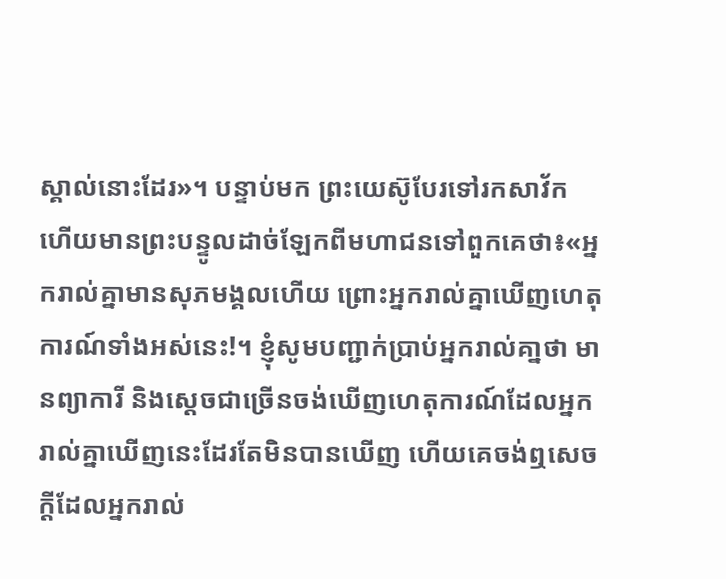ស្គាល់នោះដែរ»។ បន្ទាប់មក ព្រះយេស៊ូបែរទៅរកសាវ័ក ហើយមានព្រះបន្ទូលដាច់ឡែកពីមហាជនទៅពួកគេថា៖«អ្នករាល់គ្នាមានសុភមង្គលហើយ ព្រោះអ្នករាល់គ្នាឃើញហេតុការណ៍ទាំងអស់នេះ!។ ខ្ញុំសូមបញ្ជាក់ប្រាប់អ្នករាល់គា្នថា មានព្យាការី និងស្ដេចជាច្រើនចង់ឃើញហេតុការណ៍ដែលអ្នករាល់គ្នាឃើញនេះដែរតែមិនបានឃើញ ហើយគេចង់ឮសេចក្ដីដែលអ្នករាល់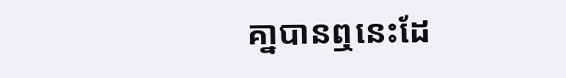គា្នបានឮនេះដែ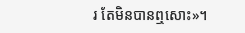រ តែមិនបានឮសោះ»។